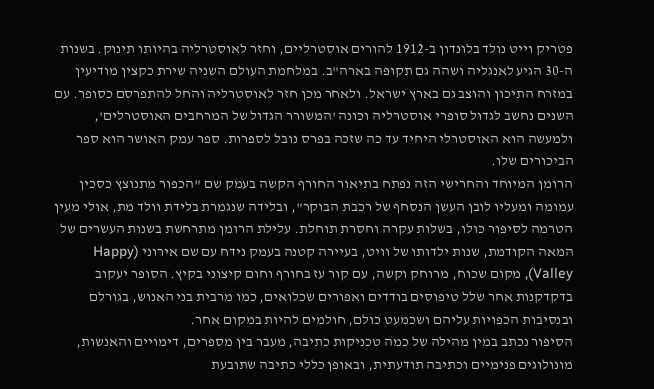פטריק וייט נולד בלונדון ב-1912 להורים אוסטרליים, וחזר לאוסטרליה בהיותו תינוק. בשנות ה-30 הגיע לאנגליה ושהה גם תקופה בארה"ב. במלחמת העולם השניה שירת כקצין מודיעין במזרח התיכון והוצב גם בארץ ישראל. ולאחר מכן חזר לאוסטרליה והחל להתפרסם כסופר. עם השנים נחשב לגדול סופרי אוסטרליה וכונה 'המשורר הגדול של המרחבים האוסטרלים', ולמעשה הוא האוסטרלי היחיד עד כה שזכה בפרס נובל לספרות. ספר עמק האושר הוא ספר הביכורים שלו.
הרומן המיוחד והחרישי הזה נפתח בתיאור החורף הקשה בעמק שם "הכפור מתנוצץ כסכין עמומה ומעליו לובן העשן הנסחף של רכבת הבוקר", ובלידה שנגמרת בלידת וולד מת, אולי מעין הטרמה לסיפור כולו, בשלות עקרה וחסרת תוחלת. עלילת הרומן מתרחשת בשנות העשרים של המאה הקודמת, שנות ילדותו של וויט, בעיירה קטנה בעמק נידח עם שם אירוני (Happy Valley), מקום שכוח, מרוחק וקשה, עם קור עז בחורף וחום קיצוני בקיץ. הסופר יעקוב בדקדקנות אחר שלל טיפוסים בודדים ואפורים שכלואים, כמו מרבית בני האנוש, בגורלם ובנסיבות הכפויות עליהם ושכמעט כולם, חולמים להיות במקום אחר.
הסיפור נכתב במין מהילה של כמה טכניקות כתיבה, מעבר בין מספרים, דימויים והאנשות, מונולוגים פנימיים וכתיבה תודעתית, ובאופן כללי כתיבה שתובעת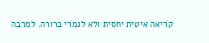קריאה איטית יחסית ולא לגמרי ברורה. למרבה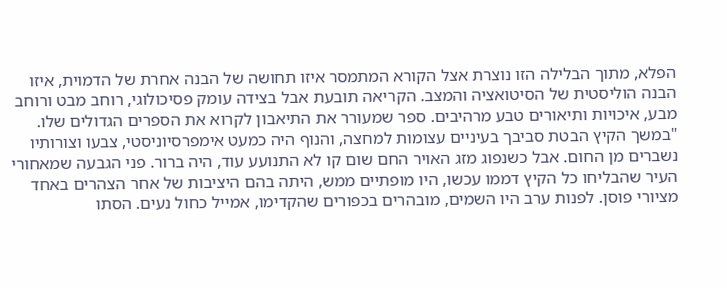הפלא, מתוך הבלילה הזו נוצרת אצל הקורא המתמסר איזו תחושה של הבנה אחרת של הדמוית, איזו הבנה הוליסטית של הסיטואציה והמצב. הקריאה תובעת אבל בצידה עומק פסיכולוגי, רוחב מבט ורוחב מבע, איכויות ותיאורים טבע מרהיבים. ספר שמעורר את התיאבון לקרוא את הספרים הגדולים שלו.
"במשך הקיץ הבטת סביבך בעיניים עצומות למחצה, והנוף היה כמעט אימפרסיוניסטי, צבעו וצורותיו נשברים מן החום. אבל כשנפוג מזג האויר החם שום קו לא התנועע עוד, היה ברור. פני הגבעה שמאחורי העיר שהבליחו כל הקיץ דממו עכשו, היו מופתיים ממש, היתה בהם היציבות של אחר הצהרים באחד מציורי פוסן. לפנות ערב היו השמים, מובהרים בכפורים שהקדימו, אמייל כחול נעים. הסתו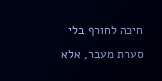חיכה לחורף בלי סערת מעבר, אלא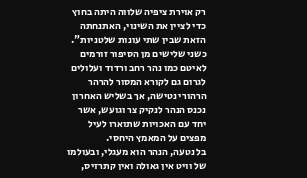רק אוירת ציפיה שלווה היתה בחוץ כדי לציין את השינוי, האתנחתה הזאת שבין שתי עונות שלטניות".
כשני שלישים מן הסיפור זורמים לאיטם כמו נהר רחב ורדוד ועלולים לגרום גם לקורא המסור להרהר הרהורי נטישה, אך בשליש האחרון נכנס הנהר לנקיק צר וגועש, אשר יחד עם האכויות שתוארו לעיל מפצים על המאמץ היחסי.
בל נטעה, הנהר הוא מעגלי, ובעולמו של וויט אין גאולה ואין קתרזיס,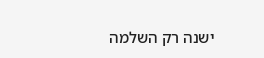ישנה רק השלמה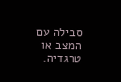סבילה עם המצב או טרגדיה.